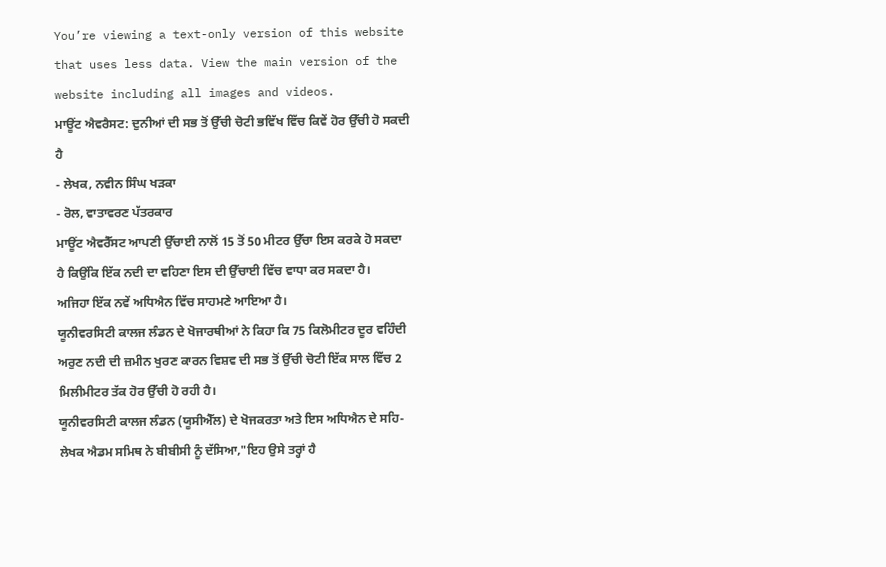You’re viewing a text-only version of this website that uses less data. View the main version of the website including all images and videos.
ਮਾਊਂਟ ਐਵਰੈਸਟ: ਦੁਨੀਆਂ ਦੀ ਸਭ ਤੋਂ ਉੱਚੀ ਚੋਟੀ ਭਵਿੱਖ ਵਿੱਚ ਕਿਵੇਂ ਹੋਰ ਉੱਚੀ ਹੋ ਸਕਦੀ ਹੈ
- ਲੇਖਕ, ਨਵੀਨ ਸਿੰਘ ਖੜਕਾ
- ਰੋਲ, ਵਾਤਾਵਰਣ ਪੱਤਰਕਾਰ
ਮਾਊਂਟ ਐਵਰੈੱਸਟ ਆਪਣੀ ਉੱਚਾਈ ਨਾਲੋਂ 15 ਤੋਂ 50 ਮੀਟਰ ਉੱਚਾ ਇਸ ਕਰਕੇ ਹੋ ਸਕਦਾ ਹੈ ਕਿਉਂਕਿ ਇੱਕ ਨਦੀ ਦਾ ਵਹਿਣਾ ਇਸ ਦੀ ਉੱਚਾਈ ਵਿੱਚ ਵਾਧਾ ਕਰ ਸਕਦਾ ਹੈ।
ਅਜਿਹਾ ਇੱਕ ਨਵੇਂ ਅਧਿਐਨ ਵਿੱਚ ਸਾਹਮਣੇ ਆਇਆ ਹੈ।
ਯੂਨੀਵਰਸਿਟੀ ਕਾਲਜ ਲੰਡਨ ਦੇ ਖੋਜਾਰਥੀਆਂ ਨੇ ਕਿਹਾ ਕਿ 75 ਕਿਲੋਮੀਟਰ ਦੂਰ ਵਹਿੰਦੀ ਅਰੁਣ ਨਦੀ ਦੀ ਜ਼ਮੀਨ ਖੁਰਣ ਕਾਰਨ ਵਿਸ਼ਵ ਦੀ ਸਭ ਤੋਂ ਉੱਚੀ ਚੋਟੀ ਇੱਕ ਸਾਲ ਵਿੱਚ 2 ਮਿਲੀਮੀਟਰ ਤੱਕ ਹੋਰ ਉੱਚੀ ਹੋ ਰਹੀ ਹੈ।
ਯੂਨੀਵਰਸਿਟੀ ਕਾਲਜ ਲੰਡਨ (ਯੂਸੀਐੱਲ) ਦੇ ਖੋਜਕਰਤਾ ਅਤੇ ਇਸ ਅਧਿਐਨ ਦੇ ਸਹਿ-ਲੇਖਕ ਐਡਮ ਸਮਿਥ ਨੇ ਬੀਬੀਸੀ ਨੂੰ ਦੱਸਿਆ,"ਇਹ ਉਸੇ ਤਰ੍ਹਾਂ ਹੈ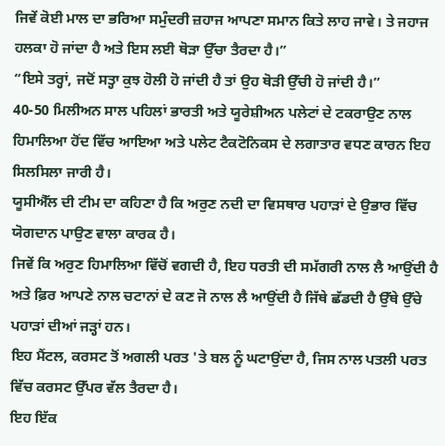ਜਿਵੇਂ ਕੋਈ ਮਾਲ ਦਾ ਭਰਿਆ ਸਮੁੰਦਰੀ ਜ਼ਹਾਜ ਆਪਣਾ ਸਮਾਨ ਕਿਤੇ ਲਾਹ ਜਾਵੇ। ਤੇ ਜਹਾਜ ਹਲਕਾ ਹੋ ਜਾਂਦਾ ਹੈ ਅਤੇ ਇਸ ਲਈ ਥੋੜਾ ਉੱਚਾ ਤੈਰਦਾ ਹੈ।”
“ਇਸੇ ਤਰ੍ਹਾਂ, ਜਦੋਂ ਸਤ੍ਹਾ ਕੁਝ ਹੋਲੀ ਹੋ ਜਾਂਦੀ ਹੈ ਤਾਂ ਉਹ ਥੋੜੀ ਉੱਚੀ ਹੋ ਜਾਂਦੀ ਹੈ।”
40-50 ਮਿਲੀਅਨ ਸਾਲ ਪਹਿਲਾਂ ਭਾਰਤੀ ਅਤੇ ਯੂਰੇਸ਼ੀਅਨ ਪਲੇਟਾਂ ਦੇ ਟਕਰਾਉਣ ਨਾਲ ਹਿਮਾਲਿਆ ਹੋਂਦ ਵਿੱਚ ਆਇਆ ਅਤੇ ਪਲੇਟ ਟੈਕਟੋਨਿਕਸ ਦੇ ਲਗਾਤਾਰ ਵਧਣ ਕਾਰਨ ਇਹ ਸਿਲਸਿਲਾ ਜਾਰੀ ਹੈ।
ਯੂਸੀਐੱਲ ਦੀ ਟੀਮ ਦਾ ਕਹਿਣਾ ਹੈ ਕਿ ਅਰੁਣ ਨਦੀ ਦਾ ਵਿਸਥਾਰ ਪਹਾੜਾਂ ਦੇ ਉਭਾਰ ਵਿੱਚ ਯੋਗਦਾਨ ਪਾਉਣ ਵਾਲਾ ਕਾਰਕ ਹੈ।
ਜਿਵੇਂ ਕਿ ਅਰੁਣ ਹਿਮਾਲਿਆ ਵਿੱਚੋਂ ਵਗਦੀ ਹੈ, ਇਹ ਧਰਤੀ ਦੀ ਸਮੱਗਰੀ ਨਾਲ ਲੈ ਆਉਂਦੀ ਹੈ ਅਤੇ ਫ਼ਿਰ ਆਪਣੇ ਨਾਲ ਚਟਾਨਾਂ ਦੇ ਕਣ ਜੋ ਨਾਲ ਲੈ ਆਉਂਦੀ ਹੈ ਜਿੱਥੇ ਛੱਡਦੀ ਹੈ ਉੱਥੇ ਉੱਚੇ ਪਹਾੜਾਂ ਦੀਆਂ ਜੜ੍ਹਾਂ ਹਨ।
ਇਹ ਮੈਂਟਲ, ਕਰਸਟ ਤੋਂ ਅਗਲੀ ਪਰਤ 'ਤੇ ਬਲ ਨੂੰ ਘਟਾਉਂਦਾ ਹੈ, ਜਿਸ ਨਾਲ ਪਤਲੀ ਪਰਤ ਵਿੱਚ ਕਰਸਟ ਉੱਪਰ ਵੱਲ ਤੈਰਦਾ ਹੈ।
ਇਹ ਇੱਕ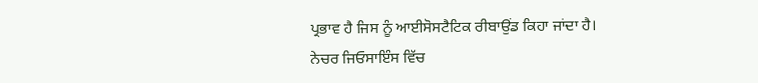ਪ੍ਰਭਾਵ ਹੈ ਜਿਸ ਨੂੰ ਆਈਸੋਸਟੈਟਿਕ ਰੀਬਾਉਂਡ ਕਿਹਾ ਜਾਂਦਾ ਹੈ।
ਨੇਚਰ ਜਿਓਸਾਇੰਸ ਵਿੱਚ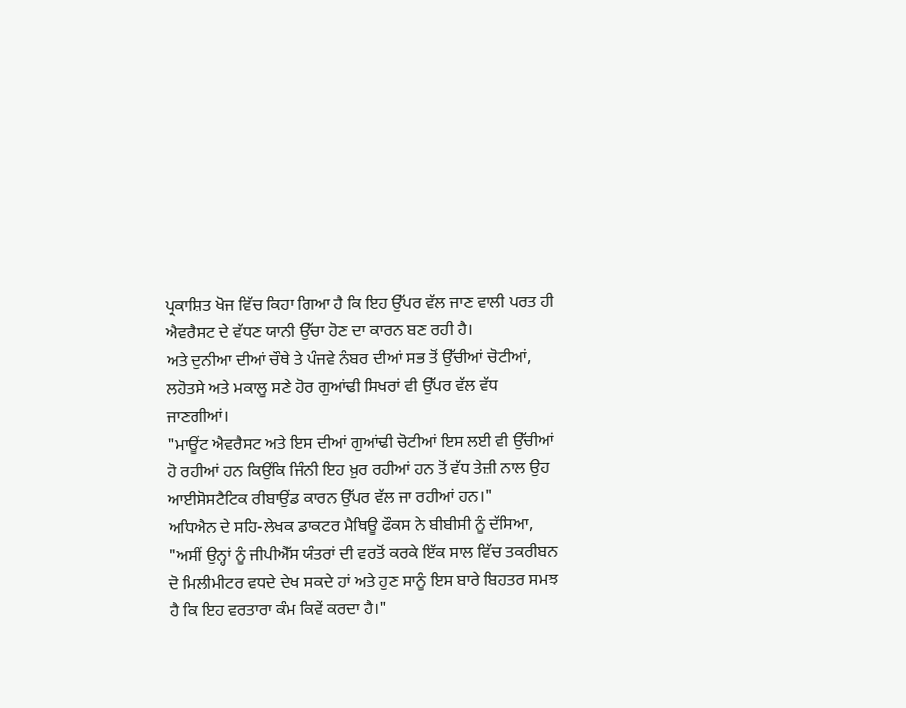ਪ੍ਰਕਾਸ਼ਿਤ ਖੋਜ ਵਿੱਚ ਕਿਹਾ ਗਿਆ ਹੈ ਕਿ ਇਹ ਉੱਪਰ ਵੱਲ ਜਾਣ ਵਾਲੀ ਪਰਤ ਹੀ ਐਵਰੈਸਟ ਦੇ ਵੱਧਣ ਯਾਨੀ ਉੱਚਾ ਹੋਣ ਦਾ ਕਾਰਨ ਬਣ ਰਹੀ ਹੈ।
ਅਤੇ ਦੁਨੀਆ ਦੀਆਂ ਚੌਥੇ ਤੇ ਪੰਜਵੇ ਨੰਬਰ ਦੀਆਂ ਸਭ ਤੋਂ ਉੱਚੀਆਂ ਚੋਟੀਆਂ, ਲਹੋਤਸੇ ਅਤੇ ਮਕਾਲੂ ਸਣੇ ਹੋਰ ਗੁਆਂਢੀ ਸਿਖਰਾਂ ਵੀ ਉੱਪਰ ਵੱਲ ਵੱਧ ਜਾਣਗੀਆਂ।
"ਮਾਊਂਟ ਐਵਰੈਸਟ ਅਤੇ ਇਸ ਦੀਆਂ ਗੁਆਂਢੀ ਚੋਟੀਆਂ ਇਸ ਲਈ ਵੀ ਉੱਚੀਆਂ ਹੋ ਰਹੀਆਂ ਹਨ ਕਿਉਂਕਿ ਜਿੰਨੀ ਇਹ ਖ਼ੁਰ ਰਹੀਆਂ ਹਨ ਤੋਂ ਵੱਧ ਤੇਜ਼ੀ ਨਾਲ ਉਹ ਆਈਸੋਸਟੈਟਿਕ ਰੀਬਾਉਂਡ ਕਾਰਨ ਉੱਪਰ ਵੱਲ ਜਾ ਰਹੀਆਂ ਹਨ।"
ਅਧਿਐਨ ਦੇ ਸਹਿ-ਲੇਖਕ ਡਾਕਟਰ ਮੈਥਿਊ ਫੌਕਸ ਨੇ ਬੀਬੀਸੀ ਨੂੰ ਦੱਸਿਆ, "ਅਸੀਂ ਉਨ੍ਹਾਂ ਨੂੰ ਜੀਪੀਐੱਸ ਯੰਤਰਾਂ ਦੀ ਵਰਤੋਂ ਕਰਕੇ ਇੱਕ ਸਾਲ ਵਿੱਚ ਤਕਰੀਬਨ ਦੋ ਮਿਲੀਮੀਟਰ ਵਧਦੇ ਦੇਖ ਸਕਦੇ ਹਾਂ ਅਤੇ ਹੁਣ ਸਾਨੂੰ ਇਸ ਬਾਰੇ ਬਿਹਤਰ ਸਮਝ ਹੈ ਕਿ ਇਹ ਵਰਤਾਰਾ ਕੰਮ ਕਿਵੇਂ ਕਰਦਾ ਹੈ।"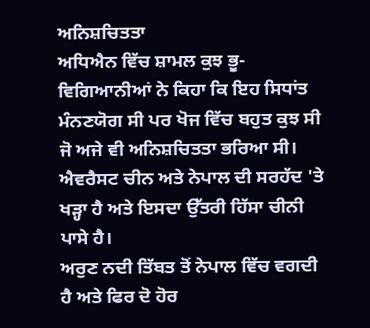ਅਨਿਸ਼ਚਿਤਤਾ
ਅਧਿਐਨ ਵਿੱਚ ਸ਼ਾਮਲ ਕੁਝ ਭੂ-ਵਿਗਿਆਨੀਆਂ ਨੇ ਕਿਹਾ ਕਿ ਇਹ ਸਿਧਾਂਤ ਮੰਨਣਯੋਗ ਸੀ ਪਰ ਖੋਜ ਵਿੱਚ ਬਹੁਤ ਕੁਝ ਸੀ ਜੋ ਅਜੇ ਵੀ ਅਨਿਸ਼ਚਿਤਤਾ ਭਰਿਆ ਸੀ।
ਐਵਰੈਸਟ ਚੀਨ ਅਤੇ ਨੇਪਾਲ ਦੀ ਸਰਹੱਦ 'ਤੇ ਖੜ੍ਹਾ ਹੈ ਅਤੇ ਇਸਦਾ ਉੱਤਰੀ ਹਿੱਸਾ ਚੀਨੀ ਪਾਸੇ ਹੈ।
ਅਰੁਣ ਨਦੀ ਤਿੱਬਤ ਤੋਂ ਨੇਪਾਲ ਵਿੱਚ ਵਗਦੀ ਹੈ ਅਤੇ ਫਿਰ ਦੋ ਹੋਰ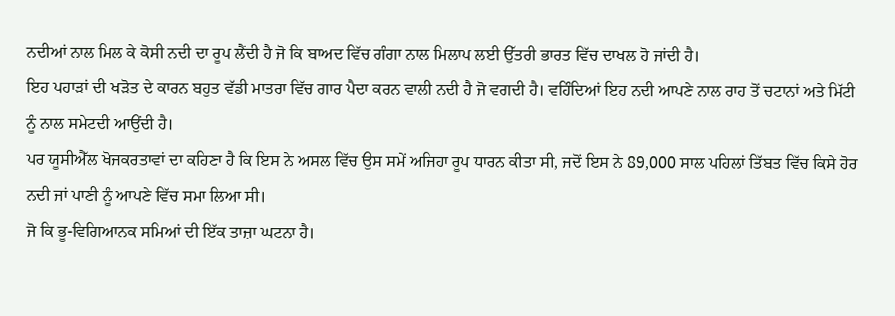ਨਦੀਆਂ ਨਾਲ ਮਿਲ ਕੇ ਕੋਸੀ ਨਦੀ ਦਾ ਰੂਪ ਲੈਂਦੀ ਹੈ ਜੋ ਕਿ ਬਾਅਦ ਵਿੱਚ ਗੰਗਾ ਨਾਲ ਮਿਲਾਪ ਲਈ ਉੱਤਰੀ ਭਾਰਤ ਵਿੱਚ ਦਾਖਲ ਹੋ ਜਾਂਦੀ ਹੈ।
ਇਹ ਪਹਾੜਾਂ ਦੀ ਖੜੋਤ ਦੇ ਕਾਰਨ ਬਹੁਤ ਵੱਡੀ ਮਾਤਰਾ ਵਿੱਚ ਗਾਰ ਪੈਦਾ ਕਰਨ ਵਾਲੀ ਨਦੀ ਹੈ ਜੋ ਵਗਦੀ ਹੈ। ਵਹਿੰਦਿਆਂ ਇਹ ਨਦੀ ਆਪਣੇ ਨਾਲ ਰਾਹ ਤੋਂ ਚਟਾਨਾਂ ਅਤੇ ਮਿੱਟੀ ਨੂੰ ਨਾਲ ਸਮੇਟਦੀ ਆਉਂਦੀ ਹੈ।
ਪਰ ਯੂਸੀਐੱਲ ਖੋਜਕਰਤਾਵਾਂ ਦਾ ਕਹਿਣਾ ਹੈ ਕਿ ਇਸ ਨੇ ਅਸਲ ਵਿੱਚ ਉਸ ਸਮੇਂ ਅਜਿਹਾ ਰੂਪ ਧਾਰਨ ਕੀਤਾ ਸੀ, ਜਦੋਂ ਇਸ ਨੇ 89,000 ਸਾਲ ਪਹਿਲਾਂ ਤਿੱਬਤ ਵਿੱਚ ਕਿਸੇ ਹੋਰ ਨਦੀ ਜਾਂ ਪਾਣੀ ਨੂੰ ਆਪਣੇ ਵਿੱਚ ਸਮਾ ਲਿਆ ਸੀ।
ਜੋ ਕਿ ਭੂ-ਵਿਗਿਆਨਕ ਸਮਿਆਂ ਦੀ ਇੱਕ ਤਾਜ਼ਾ ਘਟਨਾ ਹੈ।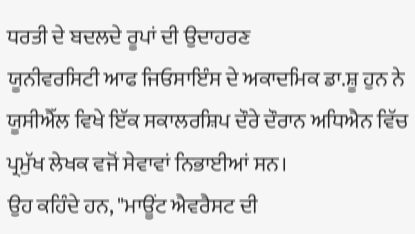ਧਰਤੀ ਦੇ ਬਦਲਦੇ ਰੂਪਾਂ ਦੀ ਉਦਾਹਰਣ
ਯੂਨੀਵਰਸਿਟੀ ਆਫ ਜਿਓਸਾਇੰਸ ਦੇ ਅਕਾਦਮਿਕ ਡਾ.ਸ਼ੂ ਹੁਨ ਨੇ ਯੂਸੀਐੱਲ ਵਿਖੇ ਇੱਕ ਸਕਾਲਰਸ਼ਿਪ ਦੌਰੇ ਦੌਰਾਨ ਅਧਿਐਨ ਵਿੱਚ ਪ੍ਰਮੁੱਖ ਲੇਖਕ ਵਜੋਂ ਸੇਵਾਵਾਂ ਨਿਭਾਈਆਂ ਸਨ।
ਉਹ ਕਹਿੰਦੇ ਹਨ, "ਮਾਊਂਟ ਐਵਰੈਸਟ ਦੀ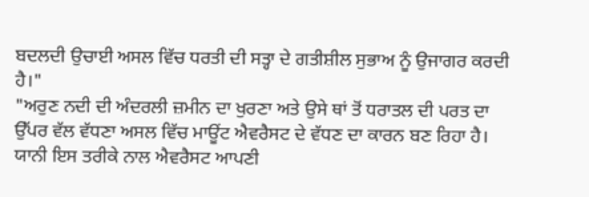ਬਦਲਦੀ ਉਚਾਈ ਅਸਲ ਵਿੱਚ ਧਰਤੀ ਦੀ ਸਤ੍ਹਾ ਦੇ ਗਤੀਸ਼ੀਲ ਸੁਭਾਅ ਨੂੰ ਉਜਾਗਰ ਕਰਦੀ ਹੈ।"
"ਅਰੁਣ ਨਦੀ ਦੀ ਅੰਦਰਲੀ ਜ਼ਮੀਨ ਦਾ ਖੁਰਣਾ ਅਤੇ ਉਸੇ ਥਾਂ ਤੋਂ ਧਰਾਤਲ ਦੀ ਪਰਤ ਦਾ ਉੱਪਰ ਵੱਲ ਵੱਧਣਾ ਅਸਲ ਵਿੱਚ ਮਾਊਂਟ ਐਵਰੈਸਟ ਦੇ ਵੱਧਣ ਦਾ ਕਾਰਨ ਬਣ ਰਿਹਾ ਹੈ। ਯਾਨੀ ਇਸ ਤਰੀਕੇ ਨਾਲ ਐਵਰੈਸਟ ਆਪਣੀ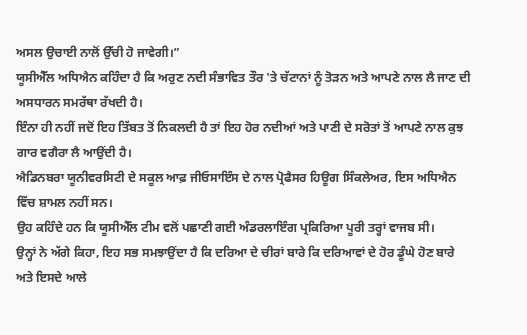ਅਸਲ ਉਚਾਈ ਨਾਲੋਂ ਉੱਚੀ ਹੋ ਜਾਵੇਗੀ।”
ਯੂਸੀਐੱਲ ਅਧਿਐਨ ਕਹਿੰਦਾ ਹੈ ਕਿ ਅਰੁਣ ਨਦੀ ਸੰਭਾਵਿਤ ਤੌਰ 'ਤੇ ਚੱਟਾਨਾਂ ਨੂੰ ਤੋੜਨ ਅਤੇ ਆਪਣੇ ਨਾਲ ਲੈ ਜਾਣ ਦੀ ਅਸਧਾਰਨ ਸਮਰੱਥਾ ਰੱਖਦੀ ਹੈ।
ਇੰਨਾ ਹੀ ਨਹੀਂ ਜਦੋਂ ਇਹ ਤਿੱਬਤ ਤੋਂ ਨਿਕਲਦੀ ਹੈ ਤਾਂ ਇਹ ਹੋਰ ਨਦੀਆਂ ਅਤੇ ਪਾਣੀ ਦੇ ਸਰੋਤਾਂ ਤੋਂ ਆਪਣੇ ਨਾਲ ਕੁਝ ਗਾਰ ਵਗੈਰਾ ਲੈ ਆਉਂਦੀ ਹੈ।
ਐਡਿਨਬਰਾ ਯੂਨੀਵਰਸਿਟੀ ਦੇ ਸਕੂਲ ਆਫ਼ ਜੀਓਸਾਇੰਸ ਦੇ ਨਾਲ ਪ੍ਰੋਫੈਸਰ ਹਿਊਗ ਸਿੰਕਲੇਅਰ, ਇਸ ਅਧਿਐਨ ਵਿੱਚ ਸ਼ਾਮਲ ਨਹੀਂ ਸਨ।
ਉਹ ਕਹਿੰਦੇ ਹਨ ਕਿ ਯੂਸੀਐੱਲ ਟੀਮ ਵਲੋਂ ਪਛਾਣੀ ਗਈ ਅੰਡਰਲਾਇੰਗ ਪ੍ਰਕਿਰਿਆ ਪੂਰੀ ਤਰ੍ਹਾਂ ਵਾਜਬ ਸੀ।
ਉਨ੍ਹਾਂ ਨੇ ਅੱਗੇ ਕਿਹਾ, ਇਹ ਸਭ ਸਮਝਾਉਂਦਾ ਹੈ ਕਿ ਦਰਿਆ ਦੇ ਚੀਰਾਂ ਬਾਰੇ ਕਿ ਦਰਿਆਵਾਂ ਦੇ ਹੋਰ ਡੂੰਘੇ ਹੋਣ ਬਾਰੇ ਅਤੇ ਇਸਦੇ ਆਲੇ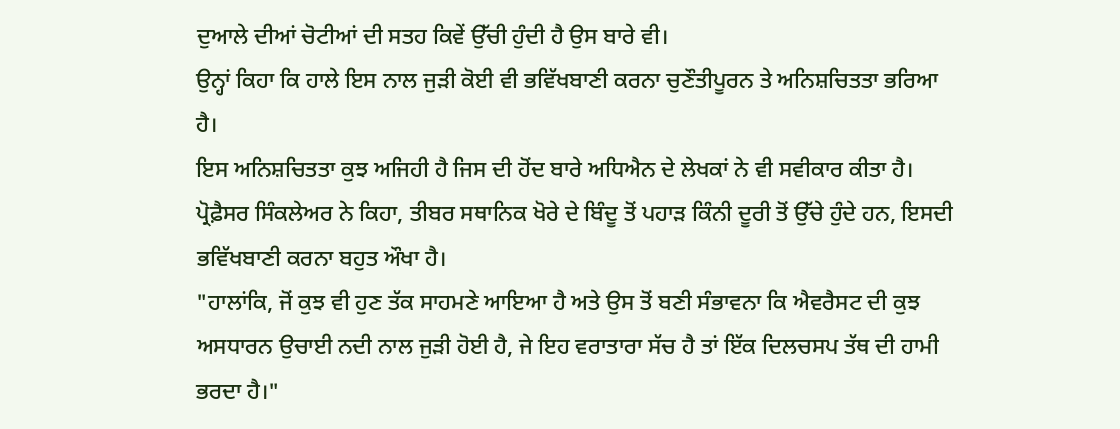ਦੁਆਲੇ ਦੀਆਂ ਚੋਟੀਆਂ ਦੀ ਸਤਹ ਕਿਵੇਂ ਉੱਚੀ ਹੁੰਦੀ ਹੈ ਉਸ ਬਾਰੇ ਵੀ।
ਉਨ੍ਹਾਂ ਕਿਹਾ ਕਿ ਹਾਲੇ ਇਸ ਨਾਲ ਜੁੜੀ ਕੋਈ ਵੀ ਭਵਿੱਖਬਾਣੀ ਕਰਨਾ ਚੁਣੌਤੀਪੂਰਨ ਤੇ ਅਨਿਸ਼ਚਿਤਤਾ ਭਰਿਆ ਹੈ।
ਇਸ ਅਨਿਸ਼ਚਿਤਤਾ ਕੁਝ ਅਜਿਹੀ ਹੈ ਜਿਸ ਦੀ ਹੋਂਦ ਬਾਰੇ ਅਧਿਐਨ ਦੇ ਲੇਖਕਾਂ ਨੇ ਵੀ ਸਵੀਕਾਰ ਕੀਤਾ ਹੈ।
ਪ੍ਰੋਫ਼ੈਸਰ ਸਿੰਕਲੇਅਰ ਨੇ ਕਿਹਾ, ਤੀਬਰ ਸਥਾਨਿਕ ਖੋਰੇ ਦੇ ਬਿੰਦੂ ਤੋਂ ਪਹਾੜ ਕਿੰਨੀ ਦੂਰੀ ਤੋਂ ਉੱਚੇ ਹੁੰਦੇ ਹਨ, ਇਸਦੀ ਭਵਿੱਖਬਾਣੀ ਕਰਨਾ ਬਹੁਤ ਔਖਾ ਹੈ।
"ਹਾਲਾਂਕਿ, ਜੋਂ ਕੁਝ ਵੀ ਹੁਣ ਤੱਕ ਸਾਹਮਣੇ ਆਇਆ ਹੈ ਅਤੇ ਉਸ ਤੋਂ ਬਣੀ ਸੰਭਾਵਨਾ ਕਿ ਐਵਰੈਸਟ ਦੀ ਕੁਝ ਅਸਧਾਰਨ ਉਚਾਈ ਨਦੀ ਨਾਲ ਜੁੜੀ ਹੋਈ ਹੈ, ਜੇ ਇਹ ਵਰਾਤਾਰਾ ਸੱਚ ਹੈ ਤਾਂ ਇੱਕ ਦਿਲਚਸਪ ਤੱਥ ਦੀ ਹਾਮੀ ਭਰਦਾ ਹੈ।"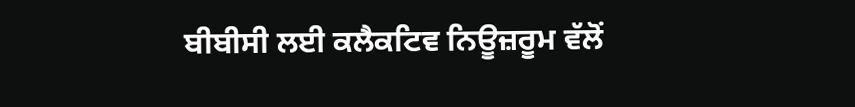ਬੀਬੀਸੀ ਲਈ ਕਲੈਕਟਿਵ ਨਿਊਜ਼ਰੂਮ ਵੱਲੋਂ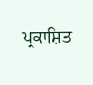ਪ੍ਰਕਾਸ਼ਿਤ